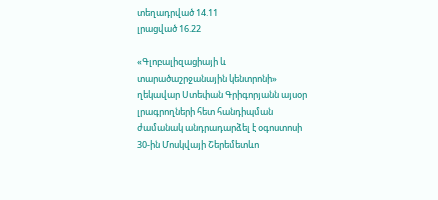տեղադրված 14.11
լրացված 16.22

«Գլոբալիզացիայի և տարածաշրջանային կենտրոնի» ղեկավար Ստեփան Գրիգորյանն այսօր լրագրողների հետ հանդիպման ժամանակ անդրադարձել է օգոստոսի 30-ին Մոսկվայի Շերեմետևո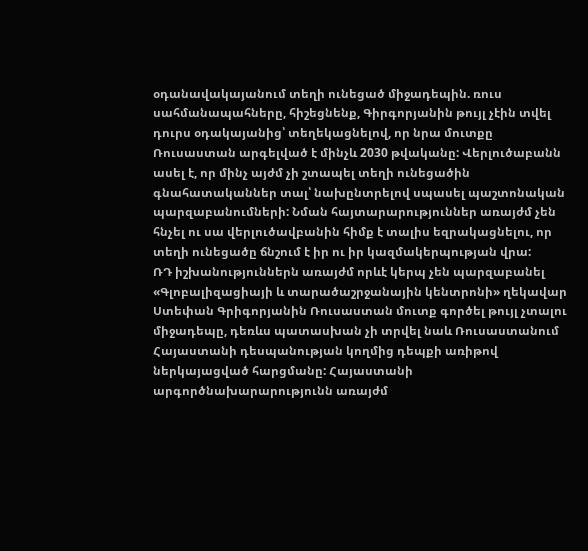օդանավակայանում տեղի ունեցած միջադեպին. ռուս սահմանապահները, հիշեցնենք, Գիրգորյանին թույլ չէին տվել դուրս օդակայանից՝ տեղեկացնելով, որ նրա մուտքը Ռուսաստան արգելված է մինչև 2030 թվականը: Վերլուծաբանն ասել է, որ մինչ այժմ չի շտապել տեղի ունեցածին գնահատականներ տալ՝ նախընտրելով սպասել պաշտոնական պարզաբանումների: Նման հայտարարություններ առայժմ չեն հնչել ու սա վերլուծավբանին հիմք է տալիս եզրակացնելու, որ տեղի ունեցածը ճնշում է իր ու իր կազմակերպության վրա:
ՌԴ իշխանություններն առայժմ որևէ կերպ չեն պարզաբանել «Գլոբալիզացիայի և տարածաշրջանային կենտրոնի» ղեկավար Ստեփան Գրիգորյանին Ռուսաստան մուտք գործել թույլ չտալու միջադեպը, դեռևս պատասխան չի տրվել նաև Ռուսաստանում Հայաստանի դեսպանության կողմից դեպքի առիթով ներկայացված հարցմանը: Հայաստանի արգործնախարարությունն առայժմ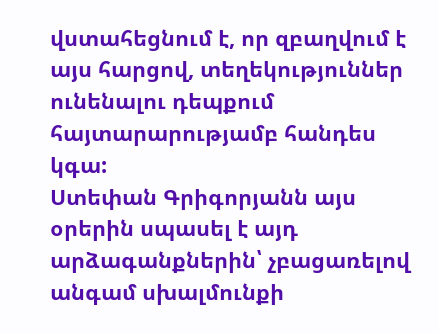վստահեցնում է, որ զբաղվում է այս հարցով, տեղեկություններ ունենալու դեպքում հայտարարությամբ հանդես կգա:
Ստեփան Գրիգորյանն այս օրերին սպասել է այդ արձագանքներին՝ չբացառելով անգամ սխալմունքի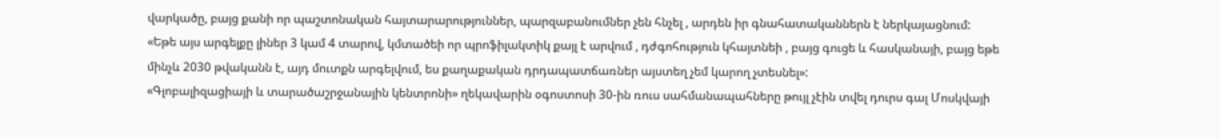վարկածը, բայց քանի որ պաշտոնական հայտարարություններ, պարզաբանումներ չեն հնչել , արդեն իր գնահատականներն է ներկայացնում:
«Եթե այս արգելքը լիներ 3 կամ 4 տարով, կմտածեի որ պրոֆիլակտիկ քայլ է արվում , դժգոհություն կհայտնեի , բայց գուցե և հասկանայի, բայց եթե մինչև 2030 թվականն է, այդ մուտքն արգելվում, ես քաղաքական դրդապատճառներ այստեղ չեմ կարող չտեսնել»:
«Գլոբալիզացիայի և տարածաշրջանային կենտրոնի» ղեկավարին օգոստոսի 30-ին ռուս սահմանապահները թույլ չէին տվել դուրս գալ Մոսկվայի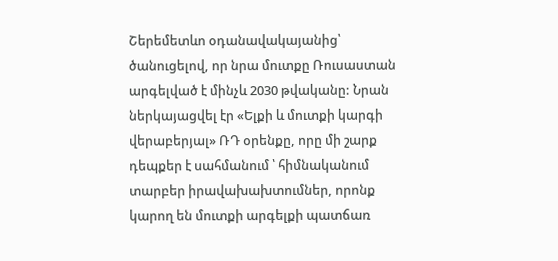Շերեմետևո օդանավակայանից՝ ծանուցելով, որ նրա մուտքը Ռուսաստան արգելված է մինչև 2030 թվականը: Նրան ներկայացվել էր «Ելքի և մուտքի կարգի վերաբերյալ» ՌԴ օրենքը, որը մի շարք դեպքեր է սահմանում ՝ հիմնականում տարբեր իրավախախտումներ, որոնք կարող են մուտքի արգելքի պատճառ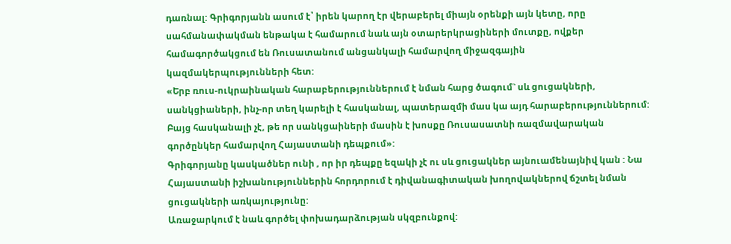դառնալ: Գրիգորյանն ասում է՝ իրեն կարող էր վերաբերել միայն օրենքի այն կետը, որը սահմանափակման ենթակա է համարում նաև այն օտարերկրացիների մուտքը, ովքեր համագործակցում են Ռուսատանում անցանկալի համարվող միջազգային կազմակերպությունների հետ:
«Երբ ռուս-ուկրաինական հարաբերություններում է նման հարց ծագում` սև ցուցակների, սանկցիաների, ինչ-որ տեղ կարելի է հասկանալ, պատերազմի մաս կա այդ հարաբերություններում: Բայց հասկանալի չէ, թե որ սանկցաիների մասին է խոսքը Ռուսասատնի ռազմավարական գործընկեր համարվող Հայաստանի դեպքում»:
Գրիգորյանը կասկածներ ունի , որ իր դեպքը եզակի չէ ու սև ցուցակներ այնուամենայնիվ կան : Նա Հայաստանի իշխանություններին հորդորում է դիվանագիտական խողովակներով ճշտել նման ցուցակների առկայությունը:
Առաջարկում է նաև գործել փոխադարձության սկզբունքով: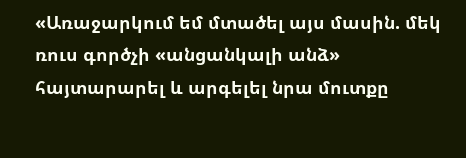«Առաջարկում եմ մտածել այս մասին. մեկ ռուս գործչի «անցանկալի անձ» հայտարարել և արգելել նրա մուտքը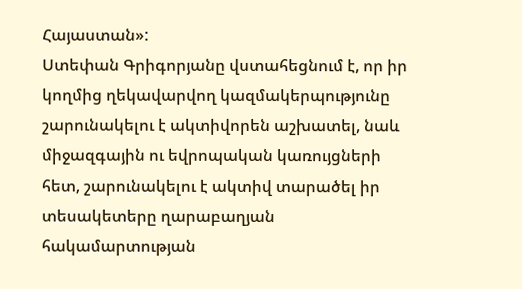Հայաստան»:
Ստեփան Գրիգորյանը վստահեցնում է, որ իր կողմից ղեկավարվող կազմակերպությունը շարունակելու է ակտիվորեն աշխատել, նաև միջազգային ու եվրոպական կառույցների հետ, շարունակելու է ակտիվ տարածել իր տեսակետերը ղարաբաղյան հակամարտության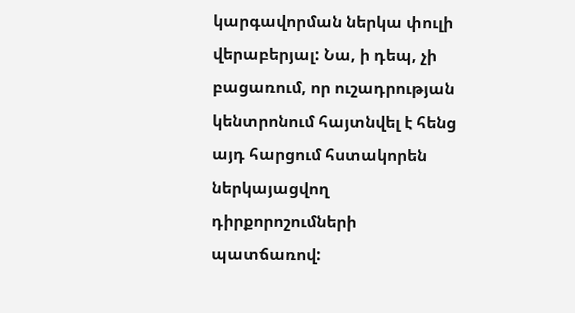կարգավորման ներկա փուլի վերաբերյալ: Նա, ի դեպ, չի բացառում, որ ուշադրության կենտրոնում հայտնվել է հենց այդ հարցում հստակորեն ներկայացվող դիրքորոշումների պատճառով: